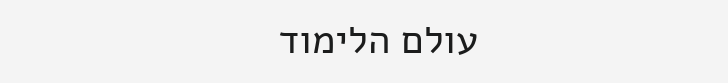עולם הלימוד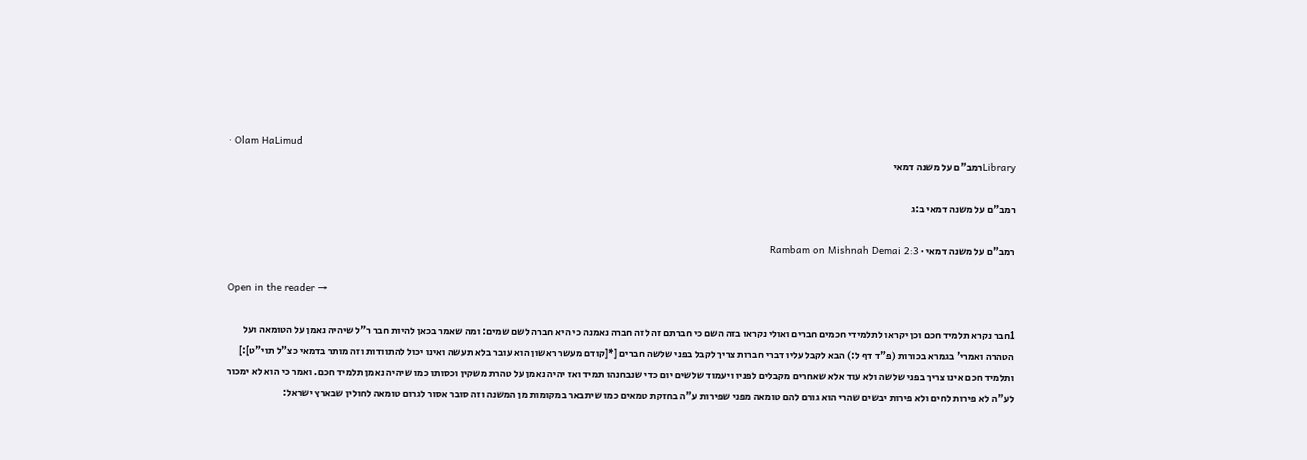· Olam HaLimud
Libraryרמב"ם על משנה דמאי

רמב"ם על משנה דמאי ב:ג

רמב"ם על משנה דמאי · Rambam on Mishnah Demai 2:3

Open in the reader →

1חבר נקרא תלמיד חכם וכן יקראו לתלמידי חכמים חברים ואולי נקראו בזה השם כי חברתם זה לזה חברה נאמנה כי היא חברה לשם שמים: ומה שאמר בכאן להיות חבר ר"ל שיהיה נאמן על הטומאה ועל הטהרה ואמרי' בגמרא בכורות (פ"ד דף ל:) הבא לקבל עליו דברי חברות צריך לקבל בפני שלשה חברים [*[קודם מעשר ראשון הוא עובר בלא תעשה ואינו יכול להתוודות וזה מותר בדמאי כצ"ל תוי"ט]:] ותלמיד חכם אינו צריך בפני שלשה ולא עוד אלא שאחרים מקבלים לפניו ויעמוד שלשים יום כדי שנבחנהו תמיד ואז יהיה נאמן על טהרת משקין וכסותו כמו שיהיה נאמן תלמיד חכם. ואמר כי הוא לא ימכור לע"ה לא פירות לחים ולא פירות יבשים שהרי הוא גורם להם טומאה מפני שפירות ע"ה בחזקת טמאים כמו שיתבאר במקומות מן המשנה וזה סובר אסור לגרום טומאה לחולין שבארץ ישראל: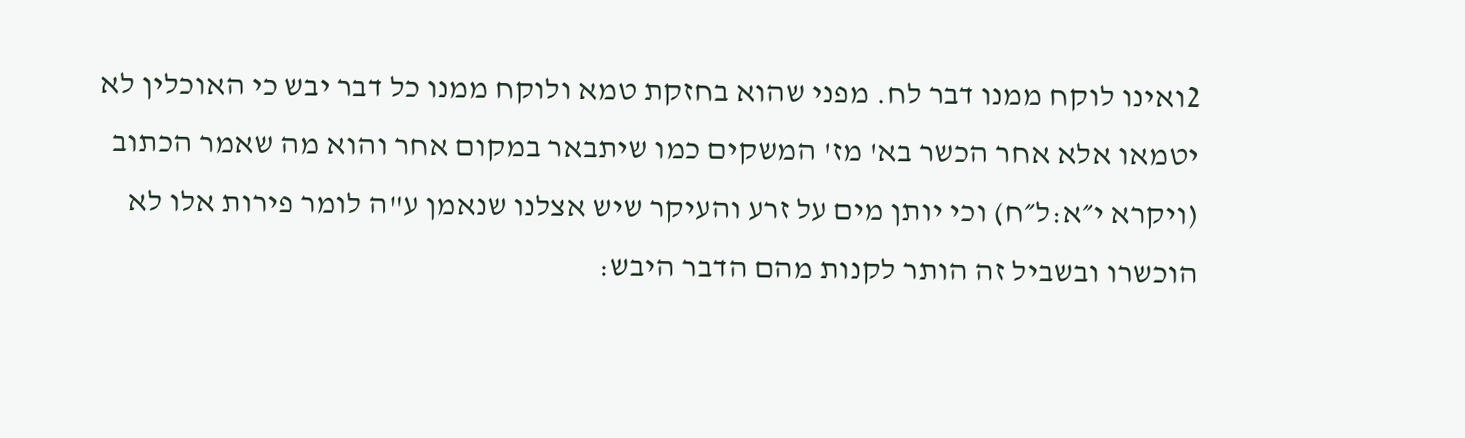2ואינו לוקח ממנו דבר לח. מפני שהוא בחזקת טמא ולוקח ממנו כל דבר יבש כי האוכלין לא יטמאו אלא אחר הכשר בא' מז' המשקים כמו שיתבאר במקום אחר והוא מה שאמר הכתוב (ויקרא י״א:ל״ח) וכי יותן מים על זרע והעיקר שיש אצלנו שנאמן ע"ה לומר פירות אלו לא הוכשרו ובשביל זה הותר לקנות מהם הדבר היבש: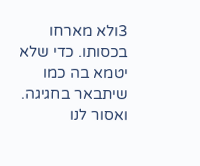3ולא מארחו בכסותו. כדי שלא יטמא בה כמו שיתבאר בחגיגה. ואסור לנו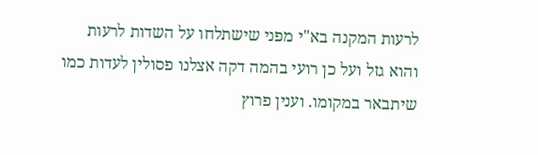לרעות המקנה בא"י מפני שישתלחו על השדות לרעות והוא גזל ועל כן רועי בהמה דקה אצלנו פסולין לעדות כמו שיתבאר במקומו. וענין פרוץ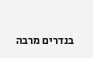בנדרים מרבה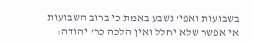בשבועות ואפי' נשבע באמת כי ברוב השבועות אי אפשר שלא יחלל ואין הלכה כר' יהודה: